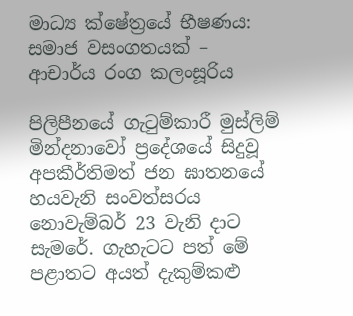මාධ්‍ය ක්ෂේත්‍රයේ භීෂණය: සමාජ වසංගතයක් – ආචාර්ය රංග කලංසූරිය

පිලිපීනයේ ගැටුම්කාරී මුස්ලිම් මින්දනාවෝ ප්‍රදේශයේ සිදුවූ අපකීර්තිමත් ජන ඝාතනයේ හයවැනි සංවත්සරය නොවැම්බර් 23 වැනි දාට සැමරේ. ගැහැටට පත් මේ පළාතට අයත් දැකුම්කළු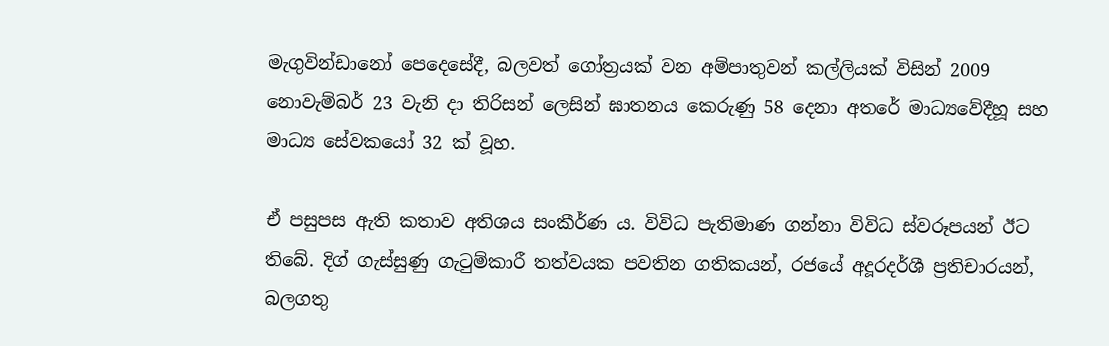මැගුවින්ඩානෝ පෙදෙසේදී, බලවත් ගෝත්‍රයක් වන අම්පාතුවන් කල්ලියක් විසින් 2009 නොවැම්බර් 23 වැනි දා තිරිසන් ලෙසින් ඝාතනය කෙරුණු 58 දෙනා අතරේ මාධ්‍යවේදීහූ සහ මාධ්‍ය සේවකයෝ 32 ක් වූහ.

ඒ පසුපස ඇති කතාව අතිශය සංකීර්ණ ය. විවිධ පැතිමාණ ගන්නා විවිධ ස්වරූපයන් ඊට තිබේ. දිග් ගැස්සුණු ගැටුම්කාරී තත්වයක පවතින ගතිකයන්, රජයේ අදූරදර්ශී ප්‍රතිචාරයන්, බලගතු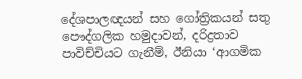දේශපාලඥයන් සහ ගෝත්‍රිකයන් සතු පෞද්ගලික හමුදාවන්, දරිද්‍රතාව පාවිච්චියට ගැනීම්, ඊනියා ‘ආගමික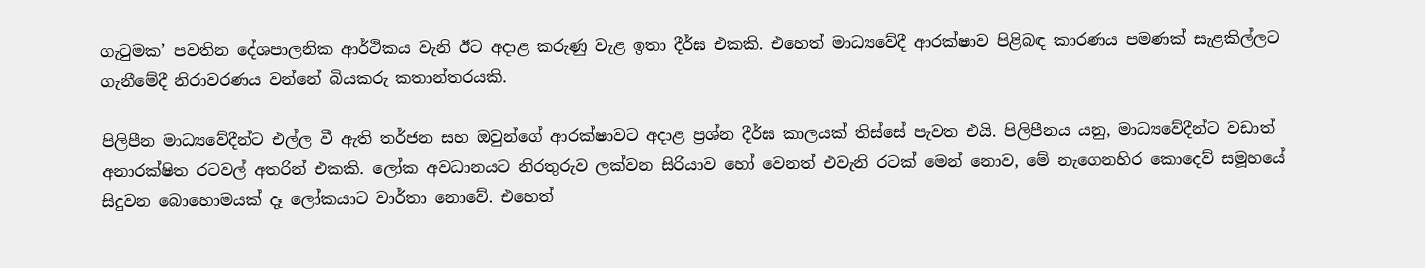ගැටුමක’ පවතින දේශපාලනික ආර්ථිකය වැනි ඊට අදාළ කරුණු වැළ ඉතා දීර්ඝ එකකි. එහෙත් මාධ්‍යවේදී ආරක්ෂාව පිළිබඳ කාරණය පමණක් සැළකිල්ලට ගැනීමේදී නිරාවරණය වන්නේ බියකරු කතාන්තරයකි.

පිලිපීන මාධ්‍යවේදීන්ට එල්ල වී ඇති තර්ජන සහ ඔවුන්ගේ ආරක්ෂාවට අදාළ ප්‍රශ්න දීර්ඝ කාලයක් තිස්සේ පැවත එයි. පිලිපීනය යනු, මාධ්‍යවේදීන්ට වඩාත් අනාරක්ෂිත රටවල් අතරින් එකකි. ලෝක අවධානයට නිරතුරුව ලක්වන සිරියාව හෝ වෙනත් එවැනි රටක් මෙන් නොව, මේ නැගෙනහිර කොදෙව් සමූහයේ සිදුවන බොහොමයක් දෑ ලෝකයාට වාර්තා නොවේ. එහෙත්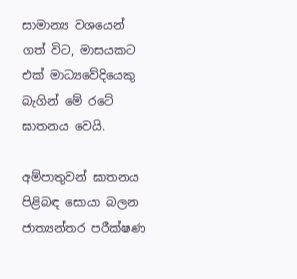සාමාන්‍ය වශයෙන් ගත් විට, මාසයකට එක් මාධ්‍යවේදියෙකු බැගින් මේ රටේ ඝාතනය වෙයි.

අම්පාතුවන් ඝාතනය පිළිබඳ සොයා බලන ජාත්‍යන්තර පරීක්ෂණ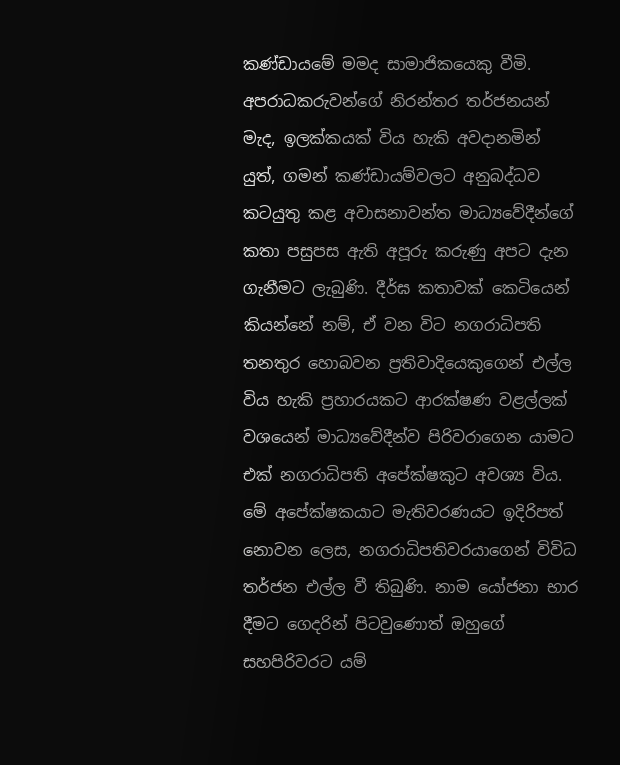කණ්ඩායමේ මමද සාමාජිකයෙකු වීමි. අපරාධකරුවන්ගේ නිරන්තර තර්ජනයන් මැද, ඉලක්කයක් විය හැකි අවදානමින් යුත්, ගමන් කණ්ඩායම්වලට අනුබද්ධව කටයුතු කළ අවාසනාවන්ත මාධ්‍යවේදීන්ගේ කතා පසුපස ඇති අපූරු කරුණු අපට දැන ගැනීමට ලැබුණි. දීර්ඝ කතාවක් කෙටියෙන් කියන්නේ නම්, ඒ වන විට නගරාධිපති තනතුර හොබවන ප්‍රතිවාදියෙකුගෙන් එල්ල විය හැකි ප්‍රහාරයකට ආරක්ෂණ වළල්ලක් වශයෙන් මාධ්‍යවේදීන්ව පිරිවරාගෙන යාමට එක් නගරාධිපති අපේක්ෂකුට අවශ්‍ය විය. මේ අපේක්ෂකයාට මැතිවරණයට ඉදිරිපත් නොවන ලෙස, නගරාධිපතිවරයාගෙන් විවිධ තර්ජන එල්ල වී තිබුණි. නාම යෝජනා භාර දීමට ගෙදරින් පිටවුණොත් ඔහුගේ සහපිරිවරට යම්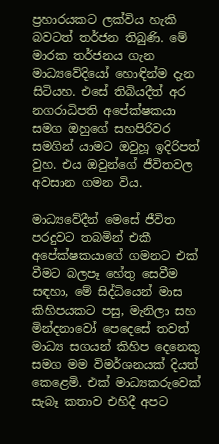ප්‍රහාරයකට ලක්විය හැකි බවටත් තර්ජන තිබුණි. මේ මාරක තර්ජනය ගැන මාධ්‍යවේදියෝ හොඳින්ම දැන සිටියහ. එසේ තිබියදීත් අර නගරාධිපති අපේක්ෂකයා සමග ඔහුගේ සහපිරිවර සමගින් යාමට ඔවුහූ ඉදිරිපත් වුහ. එය ඔවුන්ගේ ජීවිතවල අවසාන ගමන විය.

මාධ්‍යවේදීන් මෙසේ ජීවිත පරදුවට තබමින් එකී අපේක්ෂකයාගේ ගමනට එක් වීමට බලපෑ හේතු සෙවීම සඳහා, මේ සිද්ධියෙන් මාස කිහිපයකට පසු, මැනිලා සහ මින්දනාවෝ පෙදෙසේ තවත් මාධ්‍ය සගයන් කිහිප දෙනෙකු සමග මම විමර්ශනයක් දියත් කෙළෙමි. එක් මාධ්‍යකරුවෙක් සැබෑ කතාව එහිදී අපට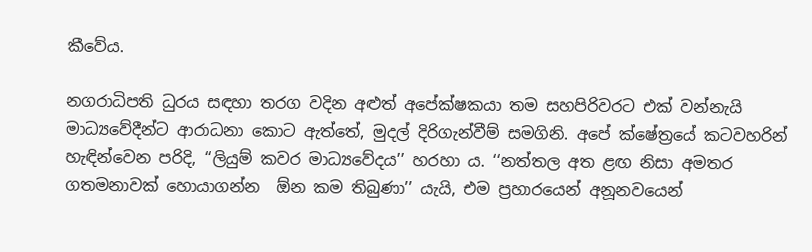කීවේය.

නගරාධිපති ධුරය සඳහා තරග වදින අළුත් අපේක්ෂකයා තම සහපිරිවරට එක් වන්නැයි මාධ්‍යවේදීන්ට ආරාධනා කොට ඇත්තේ, මුදල් දිරිගැන්වීම් සමගිනි. අපේ ක්ෂේත්‍රයේ කටවහරින් හැඳින්වෙන පරිදි, ‘‘ලියුම් කවර මාධ්‍යවේදය’’ හරහා ය. ‘‘නත්තල අත ළඟ නිසා අමතර ගතමනාවක් හොයාගන්න  ඕන කම තිබුණා’’ යැයි, එම ප්‍රහාරයෙන් අනූනවයෙන්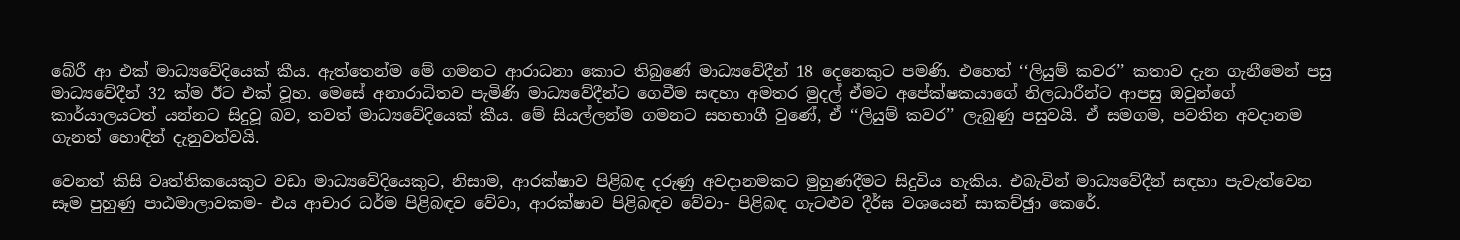බේරී ආ එක් මාධ්‍යවේදියෙක් කීය. ඇත්තෙන්ම මේ ගමනට ආරාධනා කොට තිබුණේ මාධ්‍යවේදීන් 18 දෙනෙකුට පමණි. එහෙත් ‘‘ලියුම් කවර’’ කතාව දැන ගැනීමෙන් පසු මාධ්‍යවේදීන් 32 ක්ම ඊට එක් වූහ. මෙසේ අනාරාධිතව පැමිණි මාධ්‍යවේදීන්ට ගෙවීම සඳහා අමතර මුදල් ඒමට අපේක්ෂකයාගේ නිලධාරීන්ට ආපසු ඔවුන්ගේ කාර්යාලයටත් යන්නට සිදුවූ බව, තවත් මාධ්‍යවේදියෙක් කීය. මේ සියල්ලන්ම ගමනට සහභාගී වුණේ, ඒ ‘‘ලියුම් කවර’’ ලැබුණු පසුවයි. ඒ සමගම, පවතින අවදානම ගැනත් හොඳින් දැනුවත්වයි.

වෙනත් කිසි වෘත්තිකයෙකුට වඩා මාධ්‍යවේදියෙකුට, නිසාම, ආරක්ෂාව පිළිබඳ දරුණු අවදානමකට මුහුණදීමට සිදුවිය හැකිය. එබැවින් මාධ්‍යවේදීන් සඳහා පැවැත්වෙන සෑම පුහුණු පාඨමාලාවකම- එය ආචාර ධර්ම පිළිබඳව වේවා, ආරක්ෂාව පිළිබඳව වේවා- පිළිබඳ ගැටළුව දීර්ඝ වශයෙන් සාකච්ඡුා කෙරේ.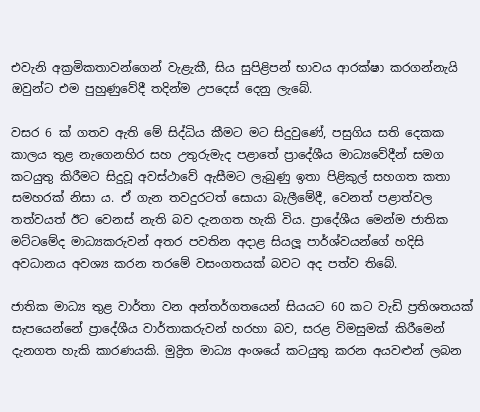එවැනි අක්‍රමිකතාවන්ගෙන් වැළැකී, සිය සුපිළිපන් භාවය ආරක්ෂා කරගන්නැයි ඔවුන්ට එම පුහුණුවේදී තදින්ම උපදෙස් දෙනු ලැබේ.

වසර 6 ක් ගතව ඇති මේ සිද්ධිය කීමට මට සිදුවුණේ, පසුගිය සති දෙකක කාලය තුළ නැගෙනහිර සහ උතුරුමැද පළාතේ ප්‍රාදේශීය මාධ්‍යවේදීන් සමග කටයුතු කිරීමට සිදුවූ අවස්ථාවේ ඇසීමට ලැබුණු ඉතා පිළිකුල් සහගත කතා සමහරක් නිසා ය. ඒ ගැන තවදුරටත් සොයා බැලීමේදී, වෙනත් පළාත්වල තත්වයත් ඊට වෙනස් නැති බව දැනගත හැකි විය. ප්‍රාදේශීය මෙන්ම ජාතික මට්ටමේද මාධ්‍යකරුවන් අතර පවතින අදාළ සියලූ පාර්ශ්වයන්ගේ හදිසි අවධානය අවශ්‍ය කරන තරමේ වසංගතයක් බවට අද පත්ව තිබේ.

ජාතික මාධ්‍ය තුළ වාර්තා වන අන්තර්ගතයෙන් සියයට 60 කට වැඩි ප්‍රතිශතයක් සැපයෙන්නේ ප්‍රාදේශීය වාර්තාකරුවන් හරහා බව, සරළ විමසුමක් කිරීමෙන් දැනගත හැකි කාරණයකි. මුද්‍රිත මාධ්‍ය අංශයේ කටයුතු කරන අයවළුන් ලබන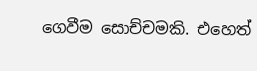ගෙවීම සොච්චමකි. එහෙත්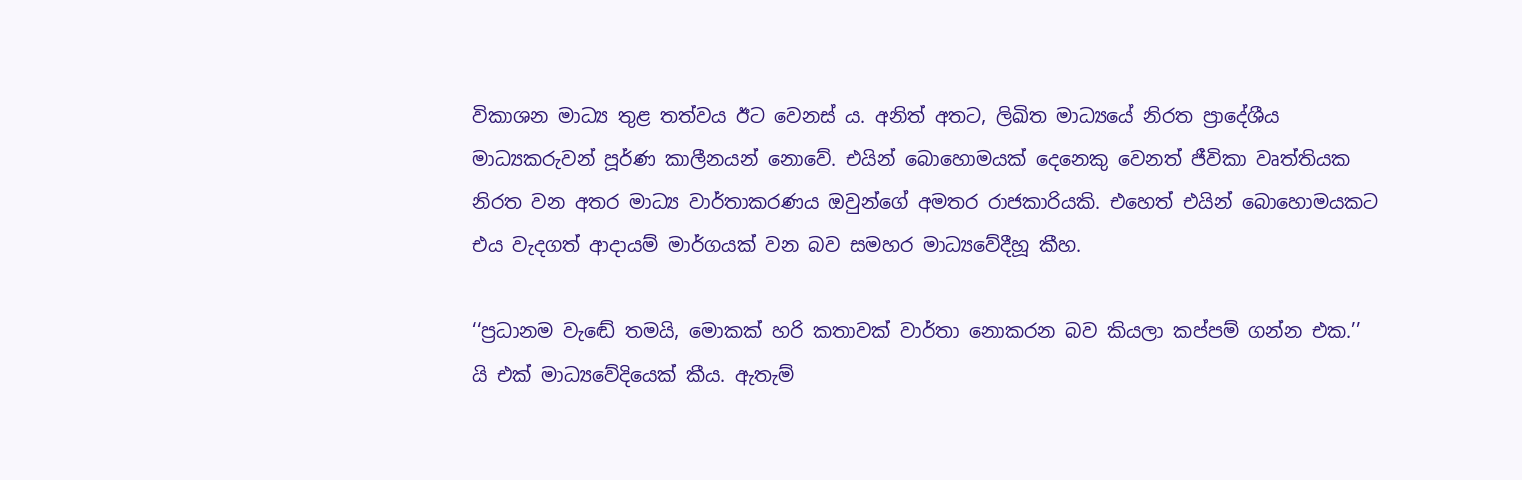විකාශන මාධ්‍ය තුළ තත්වය ඊට වෙනස් ය. අනිත් අතට, ලිඛිත මාධ්‍යයේ නිරත ප්‍රාදේශීය මාධ්‍යකරුවන් පූර්ණ කාලීනයන් නොවේ. එයින් බොහොමයක් දෙනෙකු වෙනත් ජීවිකා වෘත්තියක නිරත වන අතර මාධ්‍ය වාර්තාකරණය ඔවුන්ගේ අමතර රාජකාරියකි. එහෙත් එයින් බොහොමයකට එය වැදගත් ආදායම් මාර්ගයක් වන බව සමහර මාධ්‍යවේදීහූ කීහ.

‘‘ප්‍රධානම වැඬේ තමයි, මොකක් හරි කතාවක් වාර්තා නොකරන බව කියලා කප්පම් ගන්න එක.’’ යි එක් මාධ්‍යවේදියෙක් කීය. ඇතැම්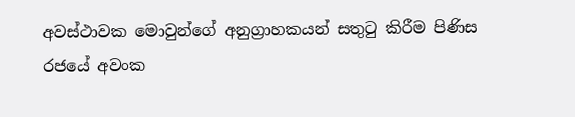අවස්ථාවක මොවුන්ගේ අනුග්‍රාහකයන් සතුටු කිරීම පිණිස රජයේ අවංක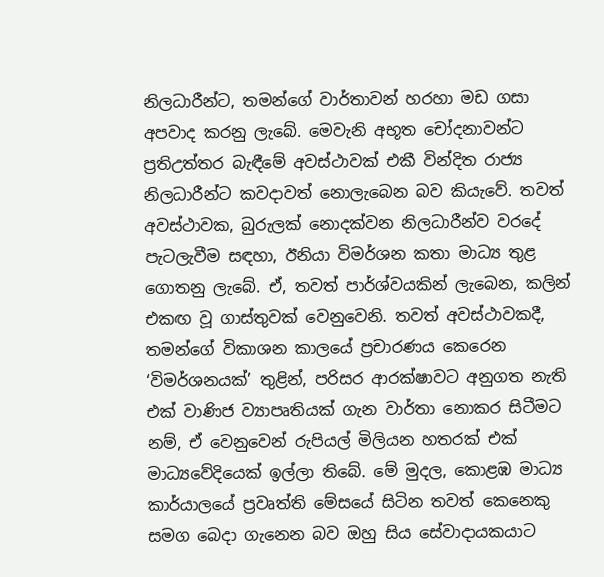නිලධාරීන්ට, තමන්ගේ වාර්තාවන් හරහා මඩ ගසා අපවාද කරනු ලැබේ. මෙවැනි අභූත චෝදනාවන්ට ප්‍රතිඋත්තර බැඳීමේ අවස්ථාවක් එකී වින්දිත රාජ්‍ය නිලධාරීන්ට කවදාවත් නොලැබෙන බව කියැවේ. තවත් අවස්ථාවක, බුරුලක් නොදක්වන නිලධාරීන්ව වරදේ පැටලැවීම සඳහා, ඊනියා විමර්ශන කතා මාධ්‍ය තුළ ගොතනු ලැබේ. ඒ, තවත් පාර්ශ්වයකින් ලැබෙන, කලින් එකඟ වූ ගාස්තුවක් වෙනුවෙනි. තවත් අවස්ථාවකදී, තමන්ගේ විකාශන කාලයේ ප්‍රචාරණය කෙරෙන ‘විමර්ශනයක්’ තුළින්, පරිසර ආරක්ෂාවට අනුගත නැති එක් වාණිජ ව්‍යාපෘතියක් ගැන වාර්තා නොකර සිටීමට නම්, ඒ වෙනුවෙන් රුපියල් මිලියන හතරක් එක් මාධ්‍යවේදියෙක් ඉල්ලා තිබේ. මේ මුදල, කොළඹ මාධ්‍ය කාර්යාලයේ ප්‍රවෘත්ති මේසයේ සිටින තවත් කෙනෙකු සමග බෙදා ගැනෙන බව ඔහු සිය සේවාදායකයාට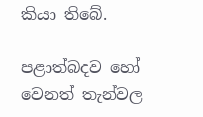කියා තිබේ.

පළාත්බදව හෝ වෙනත් තැන්වල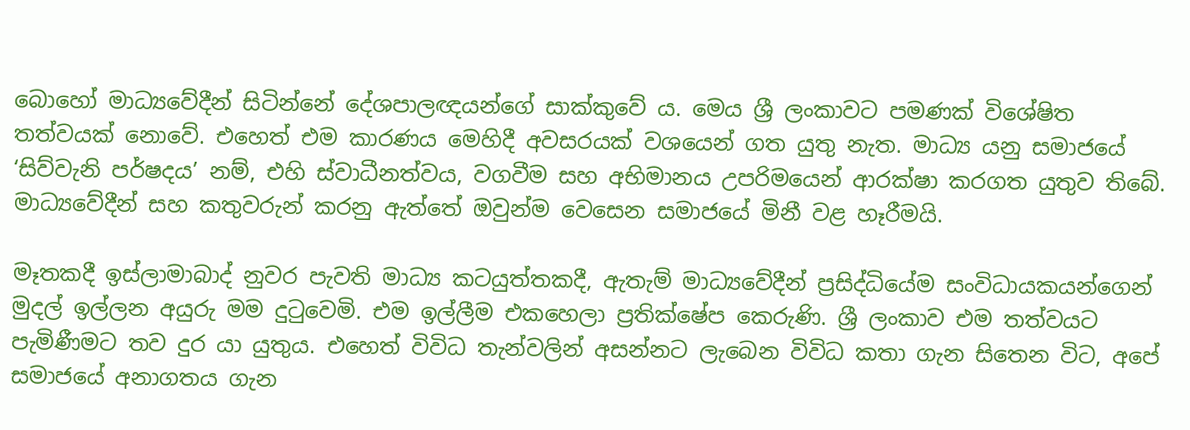බොහෝ මාධ්‍යවේදීන් සිටින්නේ දේශපාලඥයන්ගේ සාක්කුවේ ය. මෙය ශ්‍රී ලංකාවට පමණක් විශේෂිත තත්වයක් නොවේ. එහෙත් එම කාරණය මෙහිදී අවසරයක් වශයෙන් ගත යුතු නැත. මාධ්‍ය යනු සමාජයේ ‘සිව්වැනි පර්ෂදය’ නම්, එහි ස්වාධීනත්වය, වගවීම සහ අභිමානය උපරිමයෙන් ආරක්ෂා කරගත යුතුව තිබේ. මාධ්‍යවේදීන් සහ කතුවරුන් කරනු ඇත්තේ ඔවුන්ම වෙසෙන සමාජයේ මිනී වළ හෑරීමයි.

මෑතකදී ඉස්ලාමාබාද් නුවර පැවති මාධ්‍ය කටයුත්තකදී, ඇතැම් මාධ්‍යවේදීන් ප්‍රසිද්ධියේම සංවිධායකයන්ගෙන් මුදල් ඉල්ලන අයුරු මම දුටුවෙමි. එම ඉල්ලීම එකහෙලා ප්‍රතික්ෂේප කෙරුණි. ශ්‍රී ලංකාව එම තත්වයට පැමිණීමට තව දුර යා යුතුය. එහෙත් විවිධ තැන්වලින් අසන්නට ලැබෙන විවිධ කතා ගැන සිතෙන විට, අපේ සමාජයේ අනාගතය ගැන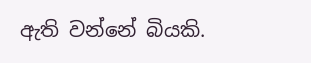ඇති වන්නේ බියකි.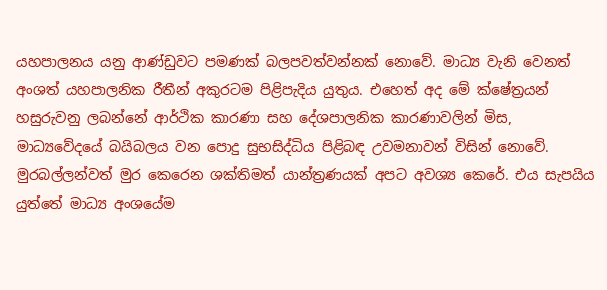යහපාලනය යනු ආණ්ඩුවට පමණක් බලපවත්වන්නක් නොවේ. මාධ්‍ය වැනි වෙනත් අංශත් යහපාලනික රීතීන් අකුරටම පිළිපැදිය යුතුය. එහෙත් අද මේ ක්ෂේත්‍රයන් හසුරුවනු ලබන්නේ ආර්ථික කාරණා සහ දේශපාලනික කාරණාවලින් මිස, මාධ්‍යවේදයේ බයිබලය වන පොදු සුභසිද්ධිය පිළිබඳ උවමනාවන් විසින් නොවේ. මුරබල්ලන්වත් මුර කෙරෙන ශක්තිමත් යාන්ත්‍රණයක් අපට අවශ්‍ය කෙරේ. එය සැපයිය යුත්තේ මාධ්‍ය අංශයේම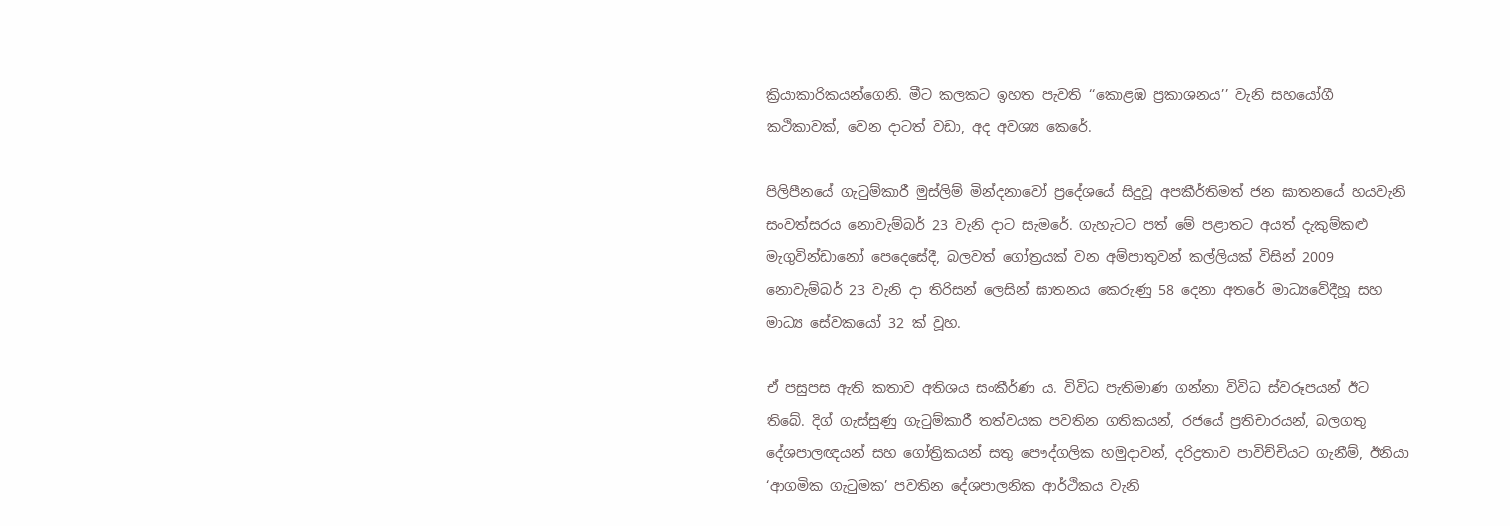ක්‍රියාකාරිකයන්ගෙනි. මීට කලකට ඉහත පැවති ‘‘කොළඹ ප්‍රකාශනය’’ වැනි සහයෝගී කථිකාවක්, වෙන දාටත් වඩා, අද අවශ්‍ය කෙරේ.

පිලිපීනයේ ගැටුම්කාරී මුස්ලිම් මින්දනාවෝ ප්‍රදේශයේ සිදුවූ අපකීර්තිමත් ජන ඝාතනයේ හයවැනි සංවත්සරය නොවැම්බර් 23 වැනි දාට සැමරේ. ගැහැටට පත් මේ පළාතට අයත් දැකුම්කළු මැගුවින්ඩානෝ පෙදෙසේදී, බලවත් ගෝත්‍රයක් වන අම්පාතුවන් කල්ලියක් විසින් 2009 නොවැම්බර් 23 වැනි දා තිරිසන් ලෙසින් ඝාතනය කෙරුණු 58 දෙනා අතරේ මාධ්‍යවේදීහූ සහ මාධ්‍ය සේවකයෝ 32 ක් වූහ.

ඒ පසුපස ඇති කතාව අතිශය සංකීර්ණ ය. විවිධ පැතිමාණ ගන්නා විවිධ ස්වරූපයන් ඊට තිබේ. දිග් ගැස්සුණු ගැටුම්කාරී තත්වයක පවතින ගතිකයන්, රජයේ ප්‍රතිචාරයන්, බලගතු දේශපාලඥයන් සහ ගෝත්‍රිකයන් සතු පෞද්ගලික හමුදාවන්, දරිද්‍රතාව පාවිච්චියට ගැනීම්, ඊනියා ‘ආගමික ගැටුමක’ පවතින දේශපාලනික ආර්ථිකය වැනි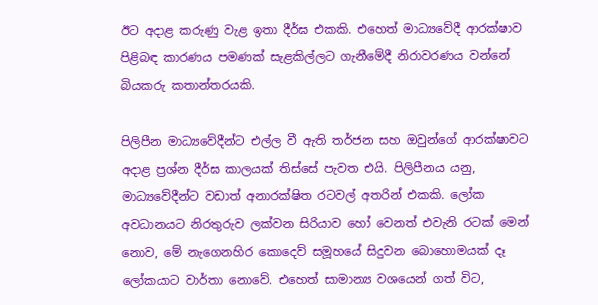ඊට අදාළ කරුණු වැළ ඉතා දීර්ඝ එකකි. එහෙත් මාධ්‍යවේදී ආරක්ෂාව පිළිබඳ කාරණය පමණක් සැළකිල්ලට ගැනීමේදී නිරාවරණය වන්නේ බියකරු කතාන්තරයකි.

පිලිපීන මාධ්‍යවේදීන්ට එල්ල වී ඇති තර්ජන සහ ඔවුන්ගේ ආරක්ෂාවට අදාළ ප්‍රශ්න දීර්ඝ කාලයක් තිස්සේ පැවත එයි. පිලිපීනය යනු, මාධ්‍යවේදීන්ට වඩාත් අනාරක්ෂිත රටවල් අතරින් එකකි. ලෝක අවධානයට නිරතුරුව ලක්වන සිරියාව හෝ වෙනත් එවැනි රටක් මෙන් නොව, මේ නැගෙනහිර කොදෙව් සමූහයේ සිදුවන බොහොමයක් දෑ ලෝකයාට වාර්තා නොවේ. එහෙත් සාමාන්‍ය වශයෙන් ගත් විට,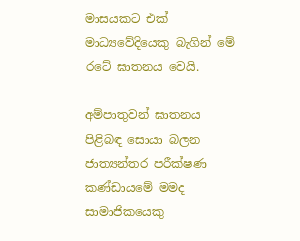මාසයකට එක් මාධ්‍යවේදියෙකු බැගින් මේ රටේ ඝාතනය වෙයි.

අම්පාතුවන් ඝාතනය පිළිබඳ සොයා බලන ජාත්‍යන්තර පරීක්ෂණ කණ්ඩායමේ මමද සාමාජිකයෙකු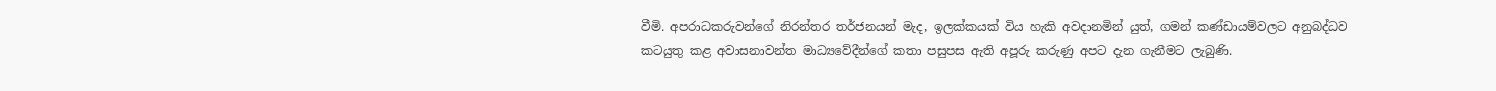වීමි. අපරාධකරුවන්ගේ නිරන්තර තර්ජනයන් මැද, ඉලක්කයක් විය හැකි අවදානමින් යුත්, ගමන් කණ්ඩායම්වලට අනුබද්ධව කටයුතු කළ අවාසනාවන්ත මාධ්‍යවේදීන්ගේ කතා පසුපස ඇති අපූරු කරුණු අපට දැන ගැනීමට ලැබුණි.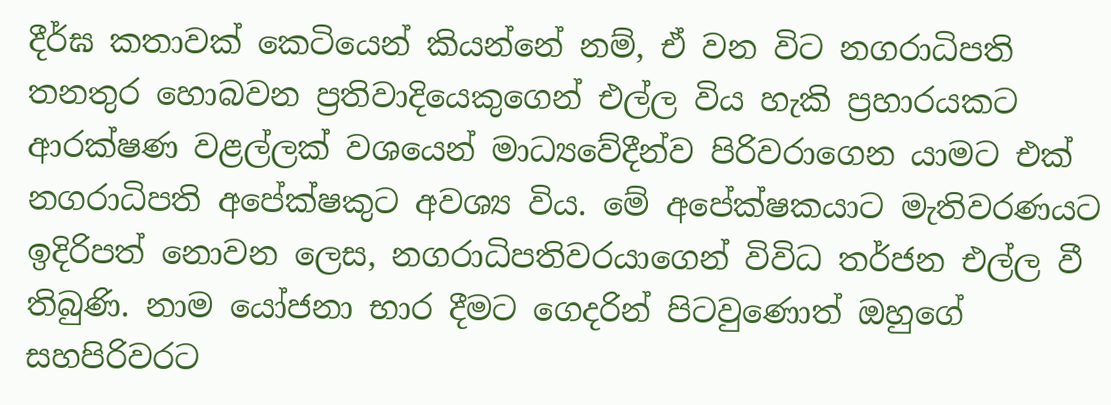දීර්ඝ කතාවක් කෙටියෙන් කියන්නේ නම්, ඒ වන විට නගරාධිපති තනතුර හොබවන ප්‍රතිවාදියෙකුගෙන් එල්ල විය හැකි ප්‍රහාරයකට ආරක්ෂණ වළල්ලක් වශයෙන් මාධ්‍යවේදීන්ව පිරිවරාගෙන යාමට එක් නගරාධිපති අපේක්ෂකුට අවශ්‍ය විය. මේ අපේක්ෂකයාට මැතිවරණයට ඉදිරිපත් නොවන ලෙස, නගරාධිපතිවරයාගෙන් විවිධ තර්ජන එල්ල වී තිබුණි. නාම යෝජනා භාර දීමට ගෙදරින් පිටවුණොත් ඔහුගේ සහපිරිවරට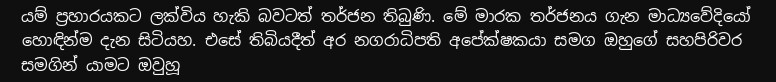යම් ප්‍රහාරයකට ලක්විය හැකි බවටත් තර්ජන තිබුණි. මේ මාරක තර්ජනය ගැන මාධ්‍යවේදියෝ හොඳින්ම දැන සිටියහ. එසේ තිබියදීත් අර නගරාධිපති අපේක්ෂකයා සමග ඔහුගේ සහපිරිවර සමගින් යාමට ඔවුහූ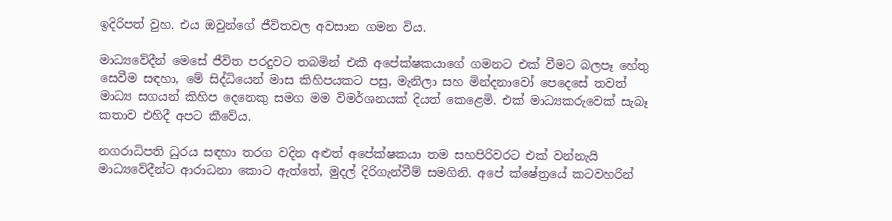ඉදිරිපත් වුහ. එය ඔවුන්ගේ ජීවිතවල අවසාන ගමන විය.

මාධ්‍යවේදීන් මෙසේ ජීවිත පරදුවට තබමින් එකී අපේක්ෂකයාගේ ගමනට එක් වීමට බලපෑ හේතු සෙවීම සඳහා, මේ සිද්ධියෙන් මාස කිහිපයකට පසු, මැනිලා සහ මින්දනාවෝ පෙදෙසේ තවත් මාධ්‍ය සගයන් කිහිප දෙනෙකු සමග මම විමර්ශනයක් දියත් කෙළෙමි. එක් මාධ්‍යකරුවෙක් සැබෑ කතාව එහිදී අපට කීවේය.

නගරාධිපති ධුරය සඳහා තරග වදින අළුත් අපේක්ෂකයා තම සහපිරිවරට එක් වන්නැයි මාධ්‍යවේදීන්ට ආරාධනා කොට ඇත්තේ, මුදල් දිරිගැන්වීම් සමගිනි. අපේ ක්ෂේත්‍රයේ කටවහරින්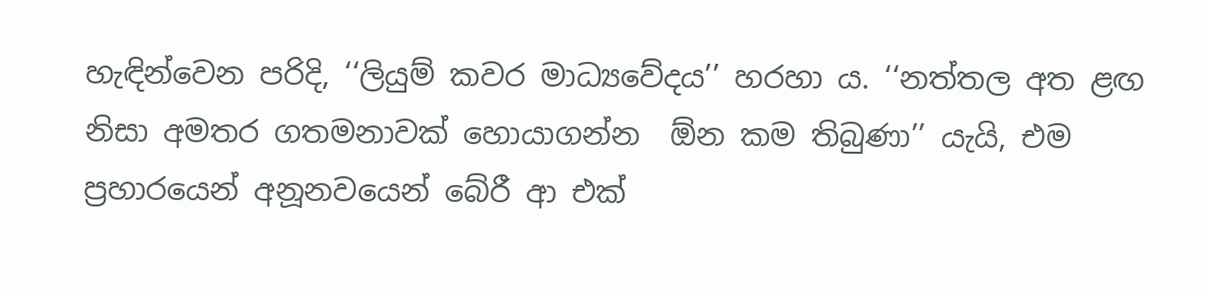හැඳින්වෙන පරිදි, ‘‘ලියුම් කවර මාධ්‍යවේදය’’ හරහා ය. ‘‘නත්තල අත ළඟ නිසා අමතර ගතමනාවක් හොයාගන්න  ඕන කම තිබුණා’’ යැයි, එම ප්‍රහාරයෙන් අනූනවයෙන් බේරී ආ එක්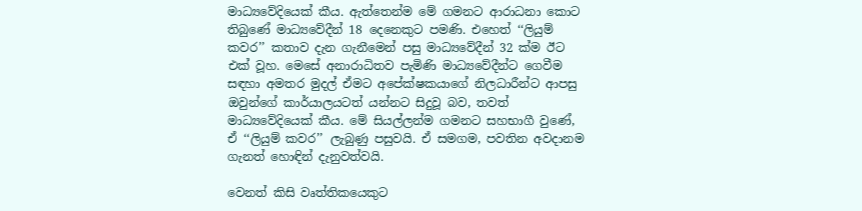මාධ්‍යවේදියෙක් කීය. ඇත්තෙන්ම මේ ගමනට ආරාධනා කොට තිබුණේ මාධ්‍යවේදීන් 18 දෙනෙකුට පමණි. එහෙත් ‘‘ලියුම් කවර’’ කතාව දැන ගැනීමෙන් පසු මාධ්‍යවේදීන් 32 ක්ම ඊට එක් වූහ. මෙසේ අනාරාධිතව පැමිණි මාධ්‍යවේදීන්ට ගෙවීම සඳහා අමතර මුදල් ඒමට අපේක්ෂකයාගේ නිලධාරීන්ට ආපසු ඔවුන්ගේ කාර්යාලයටත් යන්නට සිදුවූ බව, තවත් මාධ්‍යවේදියෙක් කීය. මේ සියල්ලන්ම ගමනට සහභාගී වුණේ, ඒ ‘‘ලියුම් කවර’’ ලැබුණු පසුවයි. ඒ සමගම, පවතින අවදානම ගැනත් හොඳින් දැනුවත්වයි.

වෙනත් කිසි වෘත්තිකයෙකුට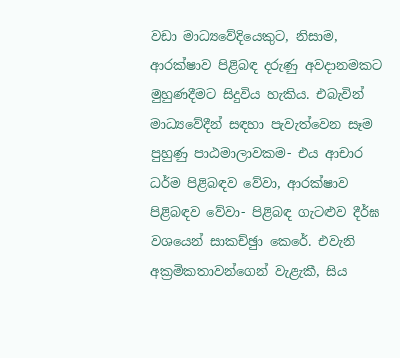වඩා මාධ්‍යවේදියෙකුට, නිසාම, ආරක්ෂාව පිළිබඳ දරුණු අවදානමකට මුහුණදීමට සිදුවිය හැකිය. එබැවින් මාධ්‍යවේදීන් සඳහා පැවැත්වෙන සෑම පුහුණු පාඨමාලාවකම- එය ආචාර ධර්ම පිළිබඳව වේවා, ආරක්ෂාව පිළිබඳව වේවා- පිළිබඳ ගැටළුව දීර්ඝ වශයෙන් සාකච්ඡුා කෙරේ. එවැනි අක්‍රමිකතාවන්ගෙන් වැළැකී, සිය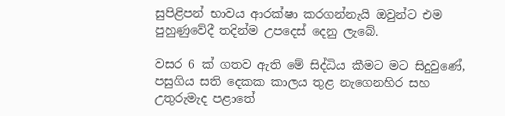සුපිළිපන් භාවය ආරක්ෂා කරගන්නැයි ඔවුන්ට එම පුහුණුවේදී තදින්ම උපදෙස් දෙනු ලැබේ.

වසර 6 ක් ගතව ඇති මේ සිද්ධිය කීමට මට සිදුවුණේ, පසුගිය සති දෙකක කාලය තුළ නැගෙනහිර සහ උතුරුමැද පළාතේ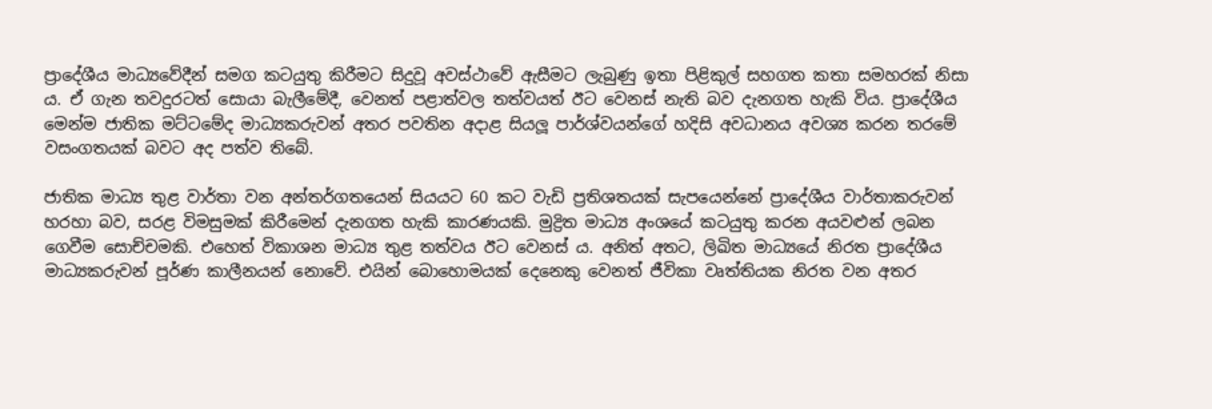ප්‍රාදේශීය මාධ්‍යවේදීන් සමග කටයුතු කිරීමට සිදුවූ අවස්ථාවේ ඇසීමට ලැබුණු ඉතා පිළිකුල් සහගත කතා සමහරක් නිසා ය. ඒ ගැන තවදුරටත් සොයා බැලීමේදී, වෙනත් පළාත්වල තත්වයත් ඊට වෙනස් නැති බව දැනගත හැකි විය. ප්‍රාදේශීය මෙන්ම ජාතික මට්ටමේද මාධ්‍යකරුවන් අතර පවතින අදාළ සියලූ පාර්ශ්වයන්ගේ හදිසි අවධානය අවශ්‍ය කරන තරමේ වසංගතයක් බවට අද පත්ව තිබේ.

ජාතික මාධ්‍ය තුළ වාර්තා වන අන්තර්ගතයෙන් සියයට 60 කට වැඩි ප්‍රතිශතයක් සැපයෙන්නේ ප්‍රාදේශීය වාර්තාකරුවන් හරහා බව, සරළ විමසුමක් කිරීමෙන් දැනගත හැකි කාරණයකි. මුද්‍රිත මාධ්‍ය අංශයේ කටයුතු කරන අයවළුන් ලබන ගෙවීම සොච්චමකි. එහෙත් විකාශන මාධ්‍ය තුළ තත්වය ඊට වෙනස් ය. අනිත් අතට, ලිඛිත මාධ්‍යයේ නිරත ප්‍රාදේශීය මාධ්‍යකරුවන් පූර්ණ කාලීනයන් නොවේ. එයින් බොහොමයක් දෙනෙකු වෙනත් ජීවිකා වෘත්තියක නිරත වන අතර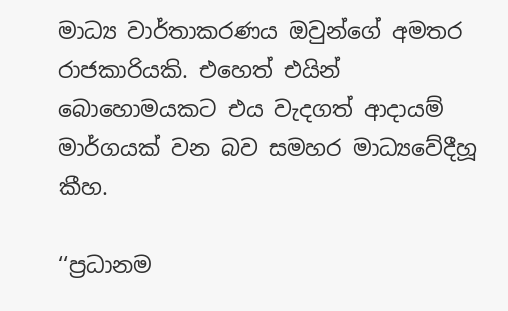මාධ්‍ය වාර්තාකරණය ඔවුන්ගේ අමතර රාජකාරියකි. එහෙත් එයින් බොහොමයකට එය වැදගත් ආදායම් මාර්ගයක් වන බව සමහර මාධ්‍යවේදීහූ කීහ.

‘‘ප්‍රධානම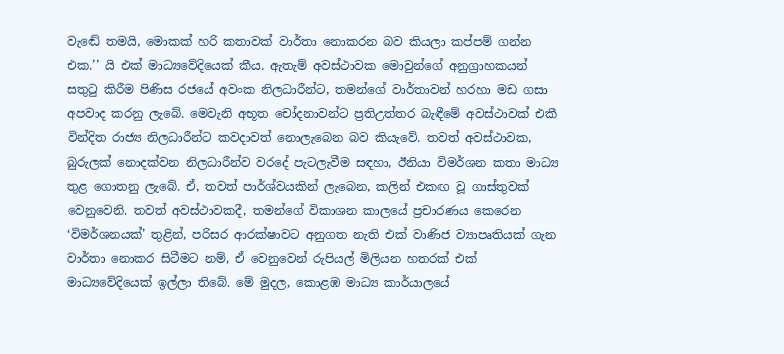වැඬේ තමයි, මොකක් හරි කතාවක් වාර්තා නොකරන බව කියලා කප්පම් ගන්න එක.’’ යි එක් මාධ්‍යවේදියෙක් කීය. ඇතැම් අවස්ථාවක මොවුන්ගේ අනුග්‍රාහකයන් සතුටු කිරීම පිණිස රජයේ අවංක නිලධාරීන්ට, තමන්ගේ වාර්තාවන් හරහා මඩ ගසා අපවාද කරනු ලැබේ. මෙවැනි අභූත චෝදනාවන්ට ප්‍රතිඋත්තර බැඳීමේ අවස්ථාවක් එකී වින්දිත රාජ්‍ය නිලධාරීන්ට කවදාවත් නොලැබෙන බව කියැවේ. තවත් අවස්ථාවක, බුරුලක් නොදක්වන නිලධාරීන්ව වරදේ පැටලැවීම සඳහා, ඊනියා විමර්ශන කතා මාධ්‍ය තුළ ගොතනු ලැබේ. ඒ, තවත් පාර්ශ්වයකින් ලැබෙන, කලින් එකඟ වූ ගාස්තුවක් වෙනුවෙනි. තවත් අවස්ථාවකදී, තමන්ගේ විකාශන කාලයේ ප්‍රචාරණය කෙරෙන ‘විමර්ශනයක්’ තුළින්, පරිසර ආරක්ෂාවට අනුගත නැති එක් වාණිජ ව්‍යාපෘතියක් ගැන වාර්තා නොකර සිටීමට නම්, ඒ වෙනුවෙන් රුපියල් මිලියන හතරක් එක් මාධ්‍යවේදියෙක් ඉල්ලා තිබේ. මේ මුදල, කොළඹ මාධ්‍ය කාර්යාලයේ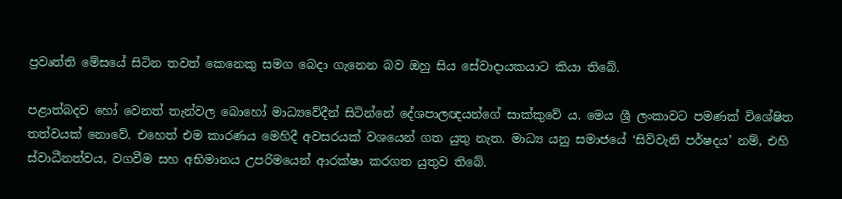ප්‍රවෘත්ති මේසයේ සිටින තවත් කෙනෙකු සමග බෙදා ගැනෙන බව ඔහු සිය සේවාදායකයාට කියා තිබේ.

පළාත්බදව හෝ වෙනත් තැන්වල බොහෝ මාධ්‍යවේදීන් සිටින්නේ දේශපාලඥයන්ගේ සාක්කුවේ ය. මෙය ශ්‍රී ලංකාවට පමණක් විශේෂිත තත්වයක් නොවේ. එහෙත් එම කාරණය මෙහිදී අවසරයක් වශයෙන් ගත යුතු නැත. මාධ්‍ය යනු සමාජයේ ‘සිව්වැනි පර්ෂදය’ නම්, එහි ස්වාධීනත්වය, වගවීම සහ අභිමානය උපරිමයෙන් ආරක්ෂා කරගත යුතුව තිබේ.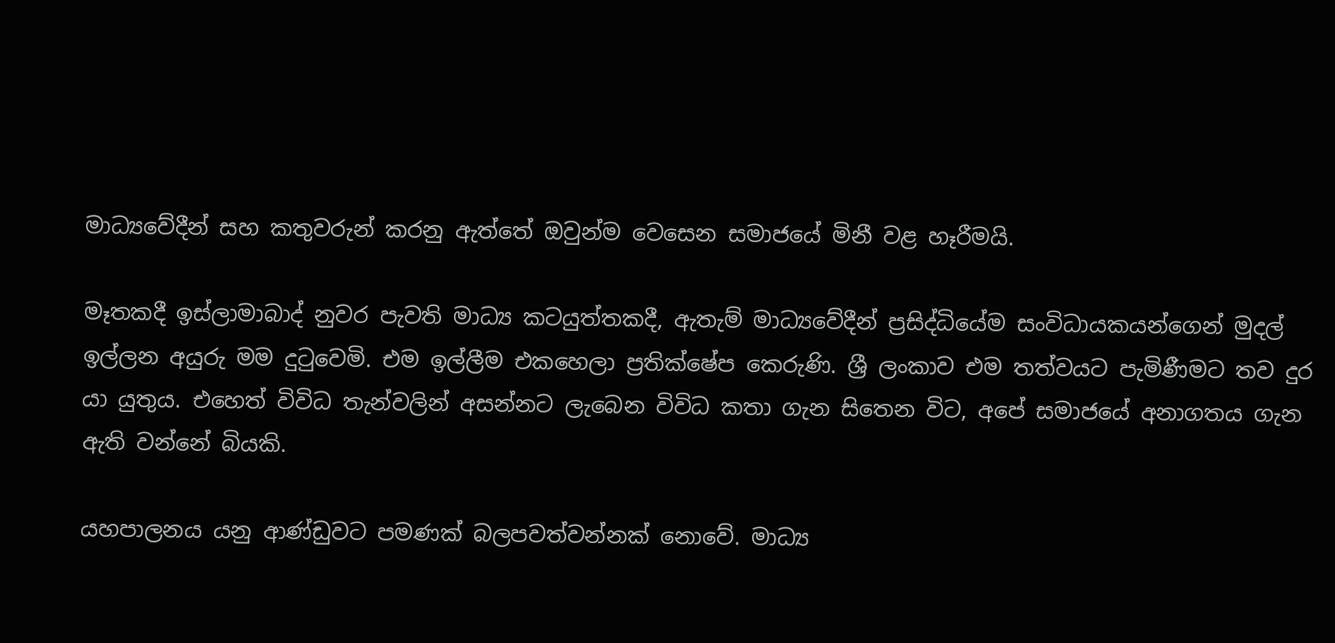මාධ්‍යවේදීන් සහ කතුවරුන් කරනු ඇත්තේ ඔවුන්ම වෙසෙන සමාජයේ මිනී වළ හෑරීමයි.

මෑතකදී ඉස්ලාමාබාද් නුවර පැවති මාධ්‍ය කටයුත්තකදී, ඇතැම් මාධ්‍යවේදීන් ප්‍රසිද්ධියේම සංවිධායකයන්ගෙන් මුදල් ඉල්ලන අයුරු මම දුටුවෙමි. එම ඉල්ලීම එකහෙලා ප්‍රතික්ෂේප කෙරුණි. ශ්‍රී ලංකාව එම තත්වයට පැමිණීමට තව දුර යා යුතුය. එහෙත් විවිධ තැන්වලින් අසන්නට ලැබෙන විවිධ කතා ගැන සිතෙන විට, අපේ සමාජයේ අනාගතය ගැන ඇති වන්නේ බියකි.

යහපාලනය යනු ආණ්ඩුවට පමණක් බලපවත්වන්නක් නොවේ. මාධ්‍ය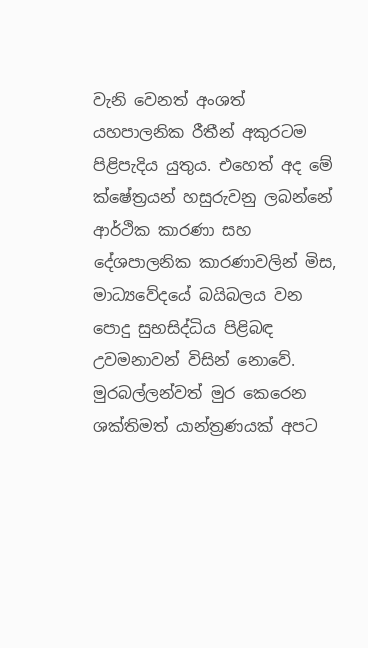වැනි වෙනත් අංශත් යහපාලනික රීතීන් අකුරටම පිළිපැදිය යුතුය. එහෙත් අද මේ ක්ෂේත්‍රයන් හසුරුවනු ලබන්නේ ආර්ථික කාරණා සහ දේශපාලනික කාරණාවලින් මිස, මාධ්‍යවේදයේ බයිබලය වන පොදු සුභසිද්ධිය පිළිබඳ උවමනාවන් විසින් නොවේ. මුරබල්ලන්වත් මුර කෙරෙන ශක්තිමත් යාන්ත්‍රණයක් අපට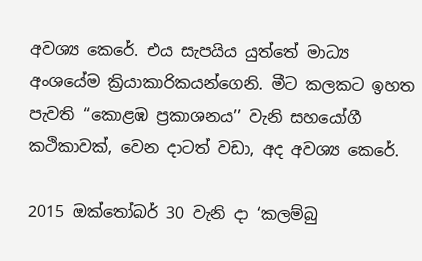අවශ්‍ය කෙරේ. එය සැපයිය යුත්තේ මාධ්‍ය අංශයේම ක්‍රියාකාරිකයන්ගෙනි. මීට කලකට ඉහත පැවති ‘‘කොළඹ ප්‍රකාශනය’’ වැනි සහයෝගී කථිකාවක්, වෙන දාටත් වඩා, අද අවශ්‍ය කෙරේ.

2015 ඔක්තෝබර් 30 වැනි දා ‘කලම්බු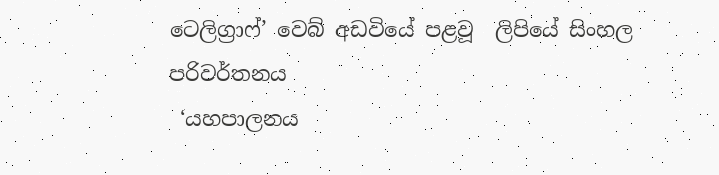ටෙලිග්‍රාෆ්’ වෙබ් අඩවියේ පළවූ  ලිපියේ සිංහල පරිවර්තනය
 ‘යහපාලනය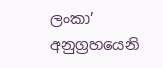ලංකා’ අනුග්‍රහයෙනි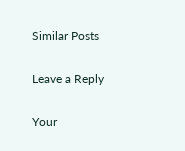Similar Posts

Leave a Reply

Your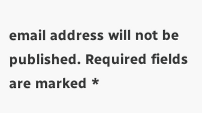email address will not be published. Required fields are marked *